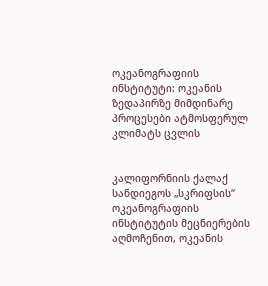ოკეანოგრაფიის ინსტიტუტი: ოკეანის ზედაპირზე მიმდინარე პროცესები ატმოსფერულ კლიმატს ცვლის


კალიფორნიის ქალაქ სანდიეგოს „სკრიფსის“ ოკეანოგრაფიის ინსტიტუტის მეცნიერების აღმოჩენით, ოკეანის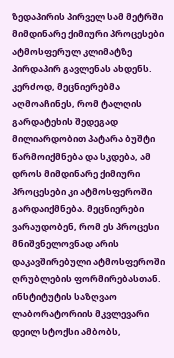ზედაპირის პირველ სამ მეტრში მიმდინარე ქიმიური პროცესები ატმოსფერულ კლიმატზე პირდაპირ გავლენას ახდენს. კერძოდ, მეცნიერებმა აღმოაჩინეს, რომ ტალღის გარდატეხის შედეგად მილიარდობით პატარა ბუშტი წარმოიქმნება და სკდება, ამ დროს მიმდინარე ქიმიური პროცესები კი ატმოსფეროში გარდაიქმნება. მეცნიერები ვარაუდობენ, რომ ეს პროცესი მნიშვნელოვნად არის დაკავშირებული ატმოსფეროში ღრუბლების ფორმირებასთან. ინსტიტუტის საზღვაო ლაბორატორიის მკვლევარი დეილ სტოქსი ამბობს,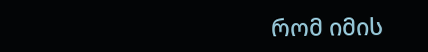რომ იმის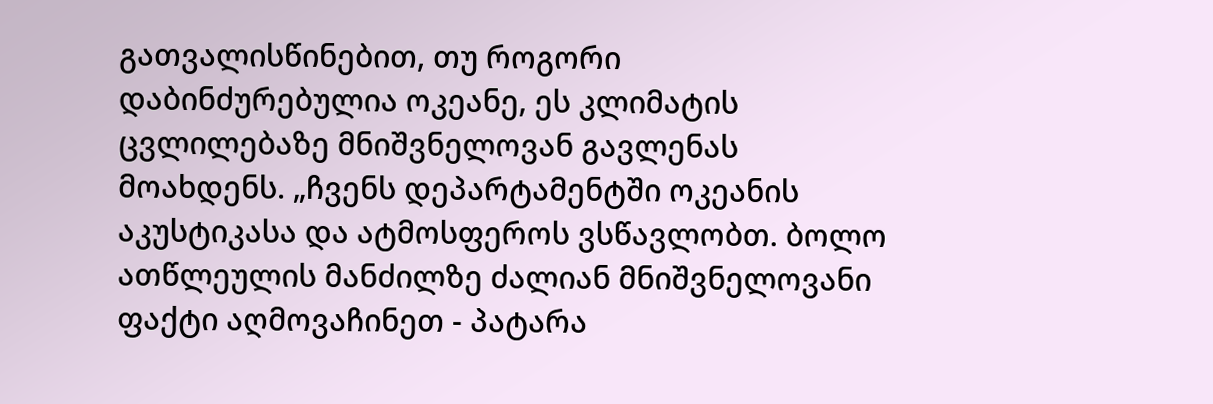გათვალისწინებით, თუ როგორი დაბინძურებულია ოკეანე, ეს კლიმატის ცვლილებაზე მნიშვნელოვან გავლენას მოახდენს. „ჩვენს დეპარტამენტში ოკეანის აკუსტიკასა და ატმოსფეროს ვსწავლობთ. ბოლო ათწლეულის მანძილზე ძალიან მნიშვნელოვანი ფაქტი აღმოვაჩინეთ - პატარა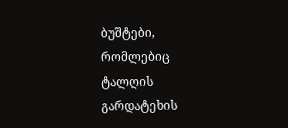ბუშტები, რომლებიც ტალღის გარდატეხის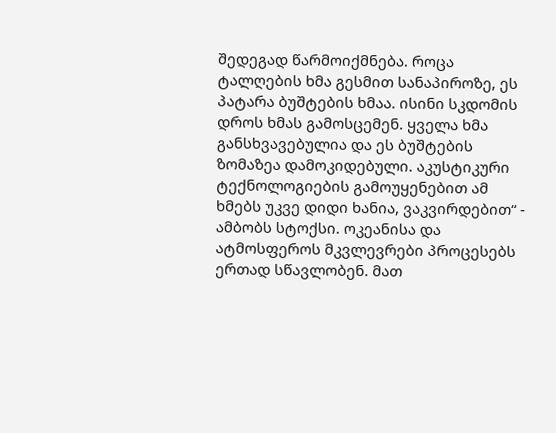შედეგად წარმოიქმნება. როცა ტალღების ხმა გესმით სანაპიროზე, ეს პატარა ბუშტების ხმაა. ისინი სკდომის დროს ხმას გამოსცემენ. ყველა ხმა განსხვავებულია და ეს ბუშტების ზომაზეა დამოკიდებული. აკუსტიკური ტექნოლოგიების გამოუყენებით ამ ხმებს უკვე დიდი ხანია, ვაკვირდებით“ - ამბობს სტოქსი. ოკეანისა და ატმოსფეროს მკვლევრები პროცესებს ერთად სწავლობენ. მათ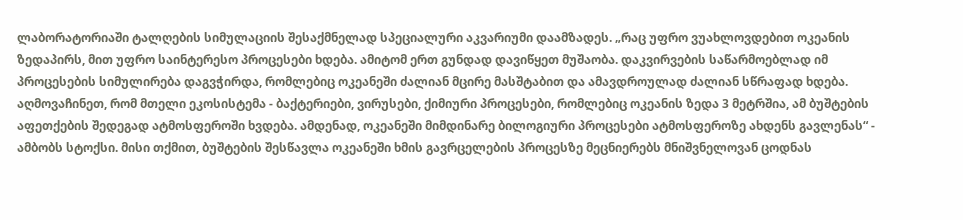ლაბორატორიაში ტალღების სიმულაციის შესაქმნელად სპეციალური აკვარიუმი დაამზადეს. „რაც უფრო ვუახლოვდებით ოკეანის ზედაპირს, მით უფრო საინტერესო პროცესები ხდება. ამიტომ ერთ გუნდად დავიწყეთ მუშაობა. დაკვირვების საწარმოებლად იმ პროცესების სიმულირება დაგვჭირდა, რომლებიც ოკეანეში ძალიან მცირე მასშტაბით და ამავდროულად ძალიან სწრაფად ხდება. აღმოვაჩინეთ, რომ მთელი ეკოსისტემა - ბაქტერიები, ვირუსები, ქიმიური პროცესები, რომლებიც ოკეანის ზედა 3 მეტრშია, ამ ბუშტების აფეთქების შედეგად ატმოსფეროში ხვდება. ამდენად, ოკეანეში მიმდინარე ბილოგიური პროცესები ატმოსფეროზე ახდენს გავლენას“ - ამბობს სტოქსი. მისი თქმით, ბუშტების შესწავლა ოკეანეში ხმის გავრცელების პროცესზე მეცნიერებს მნიშვნელოვან ცოდნას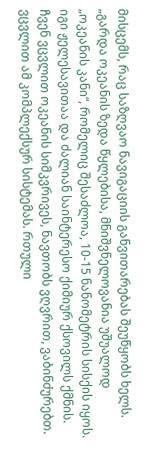მისცემს, რაც საზღვაო ნავიგაციის განვითარებას შეუწყობს ხელს. „გარდა ოკეანის ზედა წყლებისა, მნიშვნელოვანია უშუალოდ „ოკეანის კანი“, რომელიც შესაძლოა, 10-15 ნანომეტრის სისქის იყოს. იგი ჟელესავითაა და ძალიან საინტერესო ქიმიურ ქსოვილს ქმნის. ჩვენ ვცვლით ოკეანის სიმკვრივეს, ნავთობს ვღვრით, ვაბინძურებთ. ვცვლით ამ კომპლექსურ სისტემას. რთული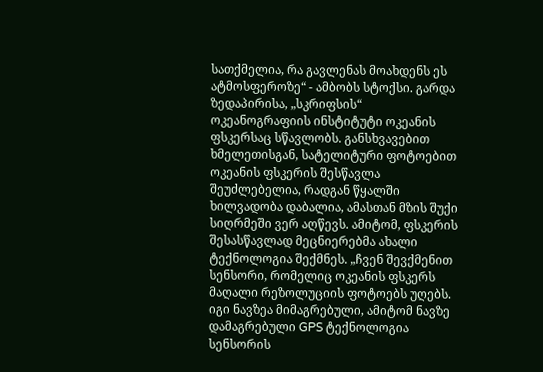სათქმელია, რა გავლენას მოახდენს ეს ატმოსფეროზე“ - ამბობს სტოქსი. გარდა ზედაპირისა, „სკრიფსის“ ოკეანოგრაფიის ინსტიტუტი ოკეანის ფსკერსაც სწავლობს. განსხვავებით ხმელეთისგან, სატელიტური ფოტოებით ოკეანის ფსკერის შესწავლა შეუძლებელია, რადგან წყალში ხილვადობა დაბალია, ამასთან მზის შუქი სიღრმეში ვერ აღწევს. ამიტომ, ფსკერის შესასწავლად მეცნიერებმა ახალი ტექნოლოგია შექმნეს. „ჩვენ შევქმენით სენსორი, რომელიც ოკეანის ფსკერს მაღალი რეზოლუციის ფოტოებს უღებს. იგი ნავზეა მიმაგრებული, ამიტომ ნავზე დამაგრებული GPS ტექნოლოგია სენსორის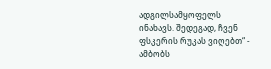ადგილსამყოფელს ინახავს. შედეგად, ჩვენ ფსკერის რუკას ვიღებთ“ - ამბობს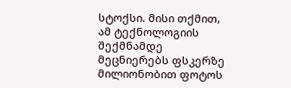სტოქსი. მისი თქმით, ამ ტექნოლოგიის შექმნამდე მეცნიერებს ფსკერზე მილიონობით ფოტოს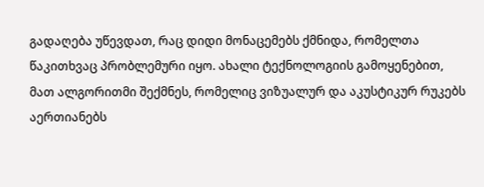გადაღება უწევდათ, რაც დიდი მონაცემებს ქმნიდა, რომელთა წაკითხვაც პრობლემური იყო. ახალი ტექნოლოგიის გამოყენებით, მათ ალგორითმი შექმნეს, რომელიც ვიზუალურ და აკუსტიკურ რუკებს აერთიანებს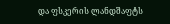და ფსკერის ლანდშაფტს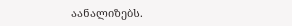აანალიზებს.